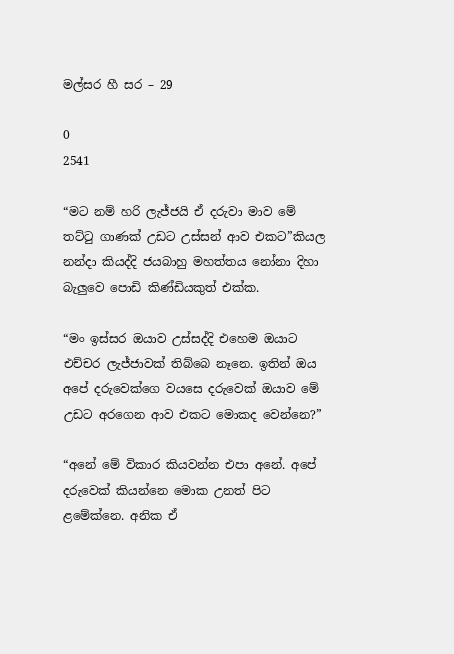මල්සර හී සර – 29

0
2541

“මට නම් හරි ලැජ්ජයි ඒ දරුවා මාව මේ තට්ටු ගාණක් උඩට උස්සන් ආව එකට”කියල නන්දා කියද්දි ජයබාහු මහත්තය නෝනා දිහා බැලුවෙ පොඩි කිණ්ඩියකුත් එක්ක.

“මං ඉස්සර ඔයාව උස්සද්දි එහෙම ඔයාට එච්චර ලැජ්ජාවක් තිබ්බෙ නෑනෙ. ඉතින් ඔය අපේ දරුවෙක්ගෙ වයසෙ දරුවෙක් ඔයාව මේ උඩට අරගෙන ආව එකට මොකද වෙන්නෙ?”

“අනේ මේ විකාර කියවන්න එපා අනේ. අපේ දරුවෙක් කියන්නෙ මොක උනත් පිට ළමේක්නෙ. අනික ඒ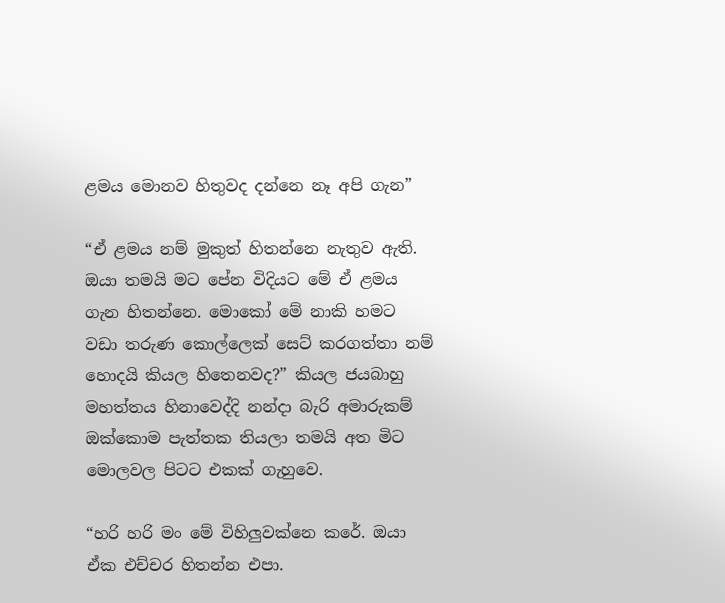ළමය මොනව හිතුවද දන්නෙ නෑ අපි ගැන”

“ඒ ළමය නම් මුකුත් හිතන්නෙ නැතුව ඇති. ඔයා තමයි මට පේන විදියට මේ ඒ ළමය ගැන හිතන්නෙ. මොකෝ මේ නාකි හමට වඩා තරුණ කොල්ලෙක් සෙට් කරගත්තා නම් හොදයි කියල හිතෙනවද?” කියල ජයබාහු මහත්තය හිනාවෙද්දි නන්දා බැරි අමාරුකම් ඔක්කොම පැත්තක තියලා තමයි අත මිට මොලවල පිටට එකක් ගැහුවෙ.

“හරි හරි මං මේ විහිලුවක්නෙ කරේ. ඔයා ඒක එච්චර හිතන්න එපා.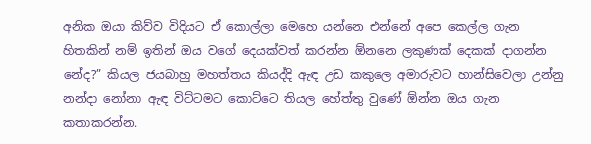අනික ඔයා කිව්ව විදියට ඒ කොල්ලා මෙහෙ යන්නෙ එන්නේ අපෙ කෙල්ල ගැන හිතකින් නම් ඉතින් ඔය වගේ දෙයක්වත් කරන්න ඕනනෙ ලකුණක් දෙකක් දාගන්න නේද?” කියල ජයබාහු මහත්තය කියද්දි ඇඳ උඩ කකුලෙ අමාරුවට හාන්සිවෙලා උන්නු නන්දා නෝනා ඇඳ විට්ටමට කොට්ටෙ තියල හේත්තු වුණේ ඕන්න ඔය ගැන කතාකරන්න.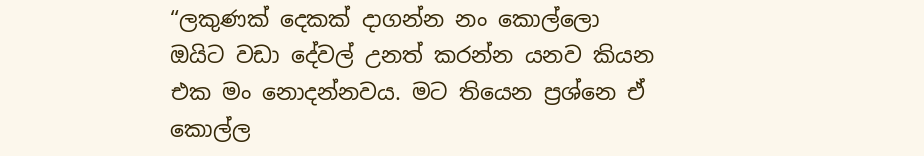“ලකුණක් දෙකක් දාගන්න නං කොල්ලො ඔයිට වඩා දේවල් උනත් කරන්න යනව කියන එක මං නොදන්නවය. මට තියෙන ප්‍රශ්නෙ ඒ කොල්ල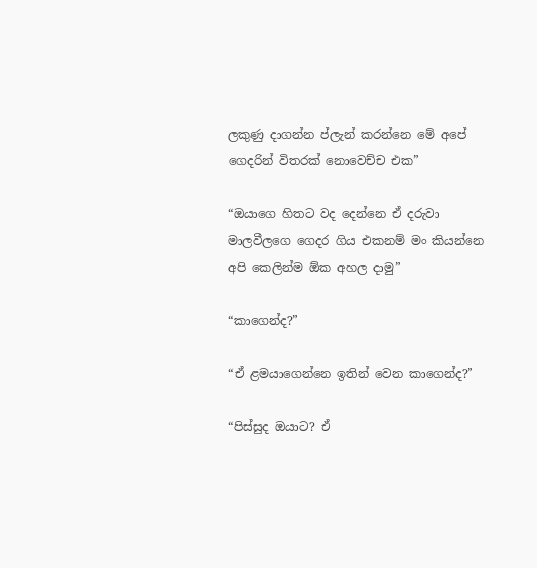ලකුණු දාගන්න ප්ලැන් කරන්නෙ මේ අපේ ගෙදරින් විතරක් නොවෙච්ච එක”

“ඔයාගෙ හිතට වද දෙන්නෙ ඒ දරුවා මාලවීලගෙ ගෙදර ගිය එකනම් මං කියන්නෙ අපි කෙලින්ම ඕක අහල දාමු”

“කාගෙන්ද?”

“ඒ ළමයාගෙන්නෙ ඉතින් වෙන කාගෙන්ද?”

“පිස්සුද ඔයාට? ඒ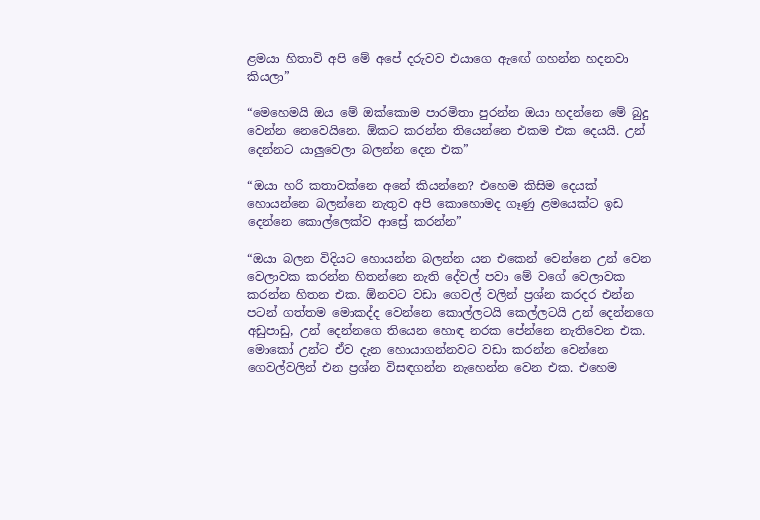ළමයා හිතාවි අපි මේ අපේ දරුවව එයාගෙ ඇඟේ ගහන්න හදනවා කියලා”

“මෙහෙමයි ඔය මේ ඔක්කොම පාරමිතා පුරන්න ඔයා හදන්නෙ මේ බුදු වෙන්න නෙවෙයිනෙ. ඕකට කරන්න තියෙන්නෙ එකම එක දෙයයි. උන් දෙන්නට යාලුවෙලා බලන්න දෙන එක”

“ඔයා හරි කතාවක්නෙ අනේ කියන්නෙ? එහෙම කිසිම දෙයක් හොයන්නෙ බලන්නෙ නැතුව අපි කොහොමද ගෑණු ළමයෙක්ට ඉඩ දෙන්නෙ කොල්ලෙක්ව ආස්‍රේ කරන්න”

“ඔයා බලන විදියට හොයන්න බලන්න යන එකෙන් වෙන්නෙ උන් වෙන වෙලාවක කරන්න හිතන්නෙ නැති දේවල් පවා මේ වගේ වෙලාවක කරන්න හිතන එක. ඕනවට වඩා ගෙවල් වලින් ප්‍රශ්න කරදර එන්න පටන් ගත්තම මොකද්ද වෙන්නෙ කොල්ලටයි කෙල්ලටයි උන් දෙන්නගෙ අඩුපාඩු, උන් දෙන්නගෙ තියෙන හොඳ නරක පේන්නෙ නැතිවෙන එක. මොකෝ උන්ට ඒව දැන හොයාගන්නවට වඩා කරන්න වෙන්නෙ ගෙවල්වලින් එන ප්‍රශ්න විසඳගන්න නැහෙන්න වෙන එක. එහෙම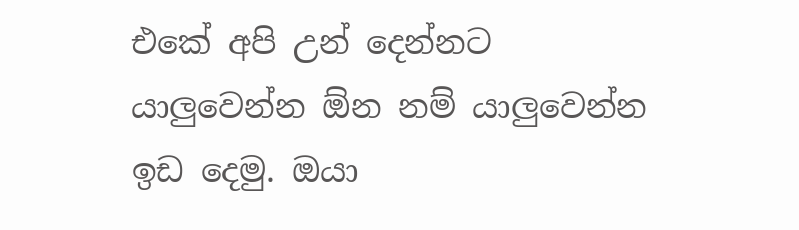එකේ අපි උන් දෙන්නට යාලුවෙන්න ඕන නම් යාලුවෙන්න ඉඩ දෙමු. ඔයා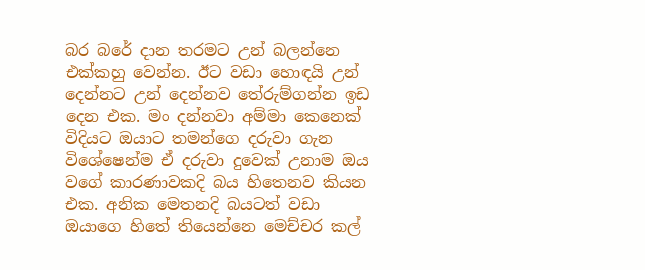බර බරේ දාන තරමට උන් බලන්නෙ එක්කහු වෙන්න. ඊට වඩා හොඳයි උන් දෙන්නට උන් දෙන්නව තේරුම්ගන්න ඉඩ දෙන එක. මං දන්නවා අම්මා කෙනෙක් විදියට ඔයාට තමන්ගෙ දරුවා ගැන විශේෂෙන්ම ඒ දරුවා දුවෙක් උනාම ඔය වගේ කාරණාවකදි බය හිතෙනව කියන එක. අනික මෙතනදි බයටත් වඩා ඔයාගෙ හිතේ තියෙන්නෙ මෙච්චර කල්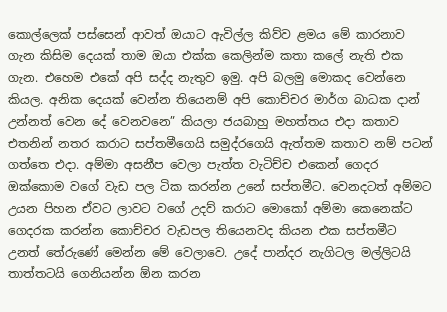කොල්ලෙක් පස්සෙන් ආවත් ඔයාට ඇවිල්ල කිව්ව ළමය මේ කාරනාව ගැන කිසිම දෙයක් තාම ඔයා එක්ක කෙලින්ම කතා කලේ නැති එක ගැන. එහෙම එකේ අපි සද්ද නැතුව ඉමු. අපි බලමු මොකද වෙන්නෙ කියල. අනික දෙයක් වෙන්න තියෙනම් අපි කොච්චර මාර්ග බාධක දාන් උන්නත් වෙන දේ වෙනවනෙ” කියලා ජයබාහු මහත්තය එදා කතාව එතනින් නතර කරාට සප්තමීගෙයි සමුද්රගෙයි ඇත්තම කතාව නම් පටන් ගත්තෙ එදා. අම්මා අසනීප වෙලා පැත්ත වැටිච්ච එකෙන් ගෙදර ඔක්කොම වගේ වැඩ පල ටික කරන්න උනේ සප්තමීට. වෙනදටත් අම්මට උයන පිහන ඒවට ලාවට වගේ උදව් කරාට මොකෝ අම්මා කෙනෙක්ට ගෙදරක කරන්න කොච්චර වැඩපල තියෙනවද කියන එක සප්තමීට උනත් තේරුණේ මෙන්න මේ වෙලාවෙ. උදේ පාන්දර නැගිටල මල්ලිටයි තාත්තටයි ගෙනියන්න ඕන කරන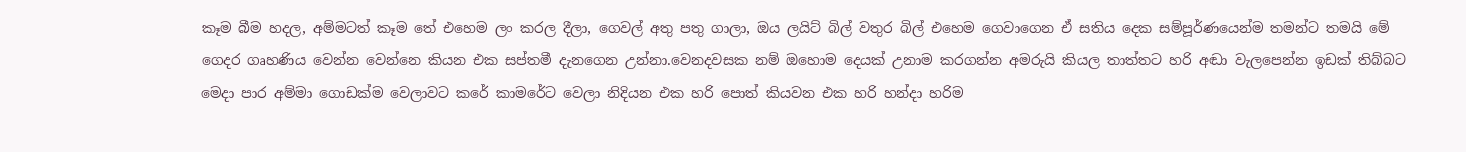කෑම බීම හදල, අම්මටත් කෑම තේ එහෙම ලං කරල දීලා, ගෙවල් අතු පතු ගාලා, ඔය ලයිට් බිල් වතුර බිල් එහෙම ගෙවාගෙන ඒ සතිය දෙක සම්පූර්ණයෙන්ම තමන්ට තමයි මේ ගෙදර ගෘහණිය වෙන්න වෙන්නෙ කියන එක සප්තමී දැනගෙන උන්නා.වෙනදවසක නම් ඔහොම දෙයක් උනාම කරගන්න අමරුයි කියල තාත්තට හරි අඬා වැලපෙන්න ඉඩක් තිබ්බට මෙදා පාර අම්මා ගොඩක්ම වෙලාවට කරේ කාමරේට වෙලා නිදියන එක හරි පොත් කියවන එක හරි හන්දා හරිම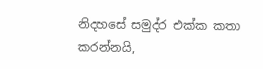නිදහසේ සමුද්ර එක්ක කතා කරන්නයි,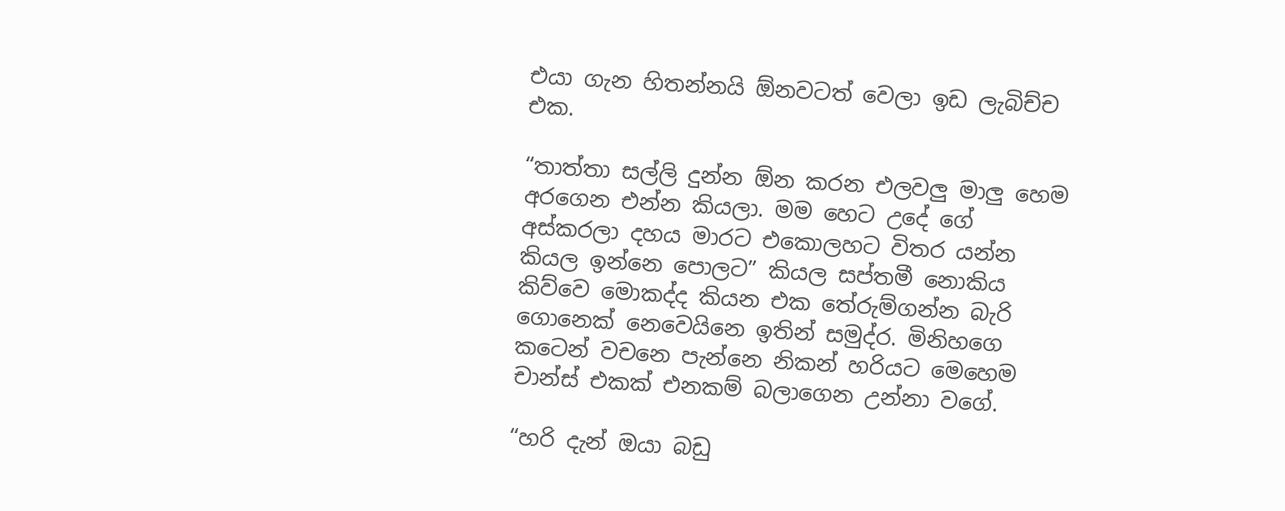එයා ගැන හිතන්නයි ඕනවටත් වෙලා ඉඩ ලැබිච්ච එක.

“තාත්තා සල්ලි දුන්න ඕන කරන එලවලු මාලු හෙම අරගෙන එන්න කියලා. මම හෙට උදේ ගේ අස්කරලා දහය මාරට එකොලහට විතර යන්න කියල ඉන්නෙ පොලට” කියල සප්තමී නොකිය කිව්වෙ මොකද්ද කියන එක තේරුම්ගන්න බැරි ගොනෙක් නෙවෙයිනෙ ඉතින් සමුද්ර. මිනිහගෙ කටෙන් වචනෙ පැන්නෙ නිකන් හරියට මෙහෙම චාන්ස් එකක් එනකම් බලාගෙන උන්නා වගේ.

“හරි දැන් ඔයා බඩු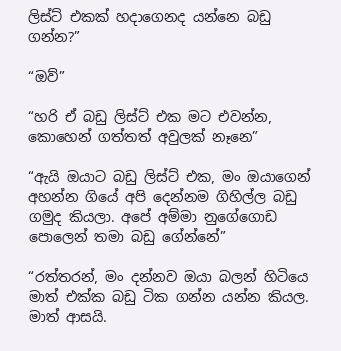ලිස්ට් එකක් හදාගෙනද යන්නෙ බඩු ගන්න?”

“ඔව්”

“හරි ඒ බඩු ලිස්ට් එක මට එවන්න, කොහෙන් ගත්තත් අවුලක් නෑනෙ”

“ඇයි ඔයාට බඩු ලිස්ට් එක, මං ඔයාගෙන් අහන්න ගියේ අපි දෙන්නම ගිහිල්ල බඩු ගමුද කියලා. අපේ අම්මා නුගේගොඩ පොලෙන් තමා බඩු ගේන්නේ”

“රත්තරන්, මං දන්නව ඔයා බලන් හිටියෙ මාත් එක්ක බඩු ටික ගන්න යන්න කියල. මාත් ආසයි.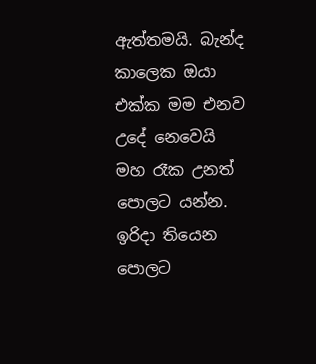ඇත්තමයි. බැන්ද කාලෙක ඔයා එක්ක මම එනව උදේ නෙවෙයි මහ රෑක උනත් පොලට යන්න. ඉරිදා තියෙන පොලට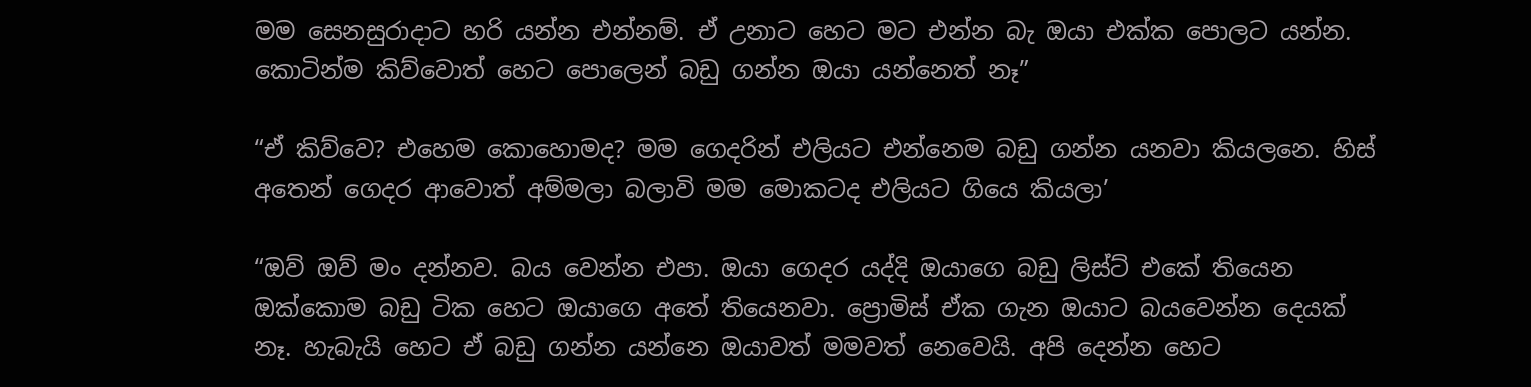මම සෙනසුරාදාට හරි යන්න එන්නම්. ඒ උනාට හෙට මට එන්න බැ ඔයා එක්ක පොලට යන්න. කොටින්ම කිව්වොත් හෙට පොලෙන් බඩු ගන්න ඔයා යන්නෙත් නෑ”

“ඒ කිව්වෙ? එහෙම කොහොමද? මම ගෙදරින් එලියට එන්නෙම බඩු ගන්න යනවා කියලනෙ. හිස් අතෙන් ගෙදර ආවොත් අම්මලා බලාවි මම මොකටද එලියට ගියෙ කියලා’

“ඔව් ඔව් මං දන්නව. බය වෙන්න එපා. ඔයා ගෙදර යද්දි ඔයාගෙ බඩු ලිස්ට් එකේ තියෙන ඔක්කොම බඩු ටික හෙට ඔයාගෙ අතේ තියෙනවා. ප්‍රොමිස් ඒක ගැන ඔයාට බයවෙන්න දෙයක් නෑ. හැබැයි හෙට ඒ බඩු ගන්න යන්නෙ ඔයාවත් මමවත් නෙවෙයි. අපි දෙන්න හෙට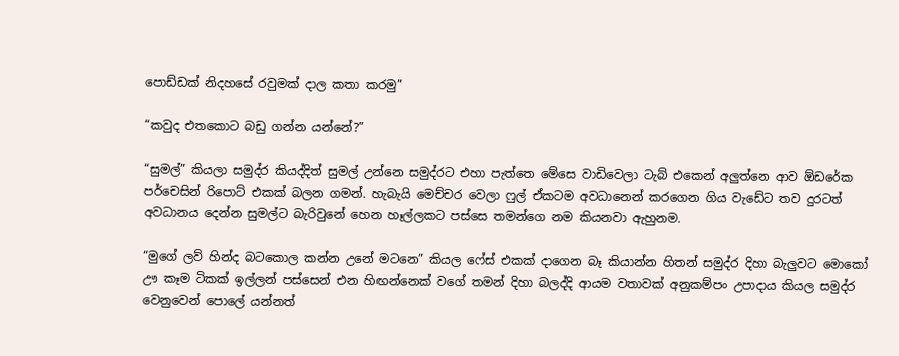පොඩ්ඩක් නිදහසේ රවුමක් දාල කතා කරමු”

“කවුද එතකොට බඩු ගන්න යන්නේ?”

“සුමල්” කියලා සමුද්ර කියද්දිත් සුමල් උන්නෙ සමුද්රට එහා පැත්තෙ මේසෙ වාඩිවෙලා ටැබ් එකෙන් අලුත්නෙ ආව ඕඩරේක පර්චෙසින් රිපොට් එකක් බලන ගමන්. හැබැයි මෙච්චර වෙලා ෆුල් ඒකටම අවධානෙන් කරගෙන ගිය වැඩේට තව දුරටත් අවධානය දෙන්න සුමල්ට බැරිවුනේ හෙන හෑල්ලකට පස්සෙ තමන්ගෙ නම කියනවා ඇහුනම.

“මුගේ ලව් හින්ද බටකොල කන්න උනේ මටනෙ” කියල ෆේස් එකක් දාගෙන බෑ කියාන්න හිතන් සමුද්ර දිහා බැලුවට මොකෝ ඌ කෑම ටිකක් ඉල්ලන් පස්සෙන් එන හිඟන්නෙක් වගේ තමන් දිහා බලද්දි ආයම වතාවක් අනුකම්පං උපාදාය කියල සමුද්ර වෙනුවෙන් පොලේ යන්නත්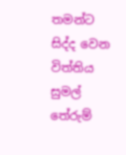තමන්ට සිද්ද වෙන විත්තිය සුමල් තේරුම්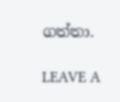ගත්තා.

LEAVE A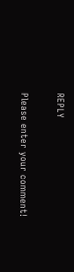REPLY

Please enter your comment!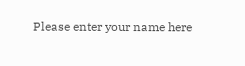Please enter your name here